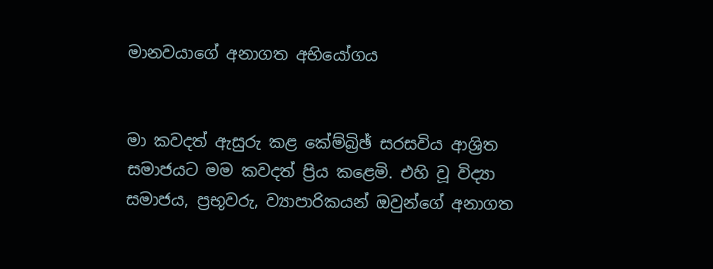මානවයාගේ අනාගත අභියෝගය


මා කවදත් ඇසුරු කළ කේම්බ්‍රිඡ් සරසවිය ආශ්‍රිත සමාජයට මම කවදත් ප්‍රිය කළෙමි. එහි වූ විද්‍යා සමාජය, ප්‍රභූවරු, ව්‍යාපාරිකයන් ඔවුන්ගේ අනාගත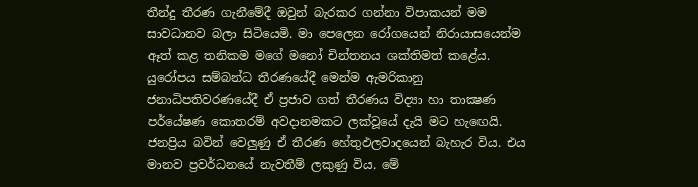තීන්දු තීරණ ගැනීමේදී ඔවුන් බැරකර ගන්නා විපාකයන් මම සාවධානව බලා සිටියෙමි. මා පෙලෙන රෝගයෙන් නිරායාසයෙන්ම ඈත් කළ තනිකම මගේ මනෝ චින්තනය ශක්‌තිමත් කළේය. යුරෝපය සම්බන්ධ තීරණයේදී මෙන්ම ඇමරිකානු ජනාධිපතිවරණයේදී ඒ ප්‍රජාව ගත් තීරණය විද්‍යා හා තාක්‍ෂණ පර්යේෂණ කොතරම් අවදානමකට ලක්‌වූයේ දැයි මට හැඟෙයි. ජනප්‍රිය බවින් වෙලුණු ඒ තීරණ හේතුඵලවාදයෙන් බැහැර විය. එය මානව ප්‍රවර්ධනයේ නැවතීම් ලකුණු විය. මේ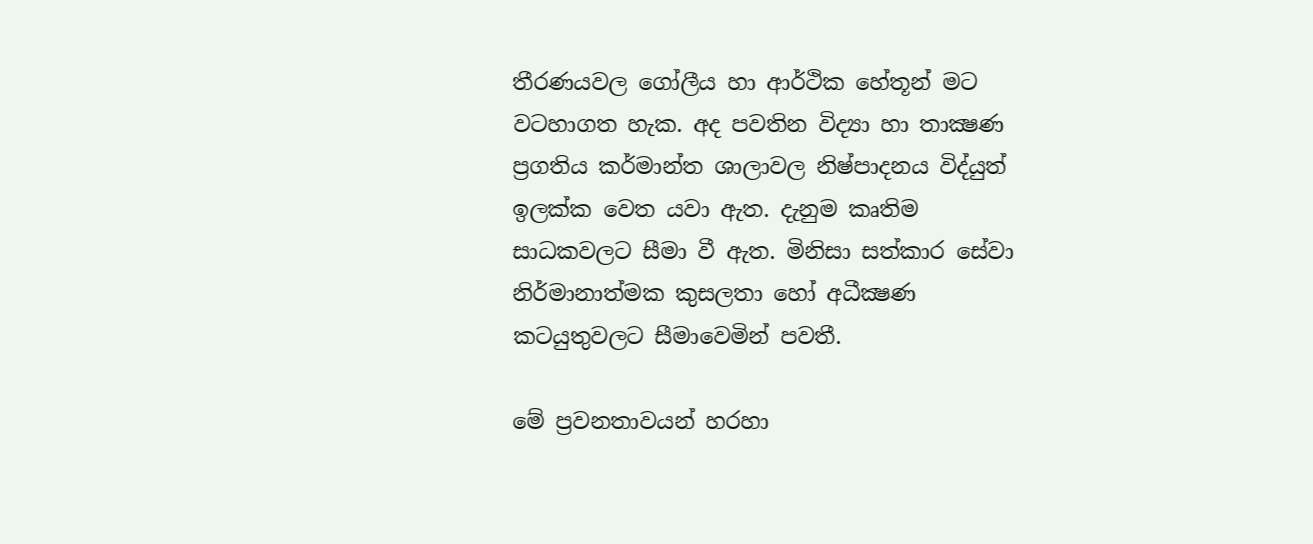තීරණයවල ගෝලීය හා ආර්ථික හේතූන් මට වටහාගත හැක. අද පවතින විද්‍යා හා තාක්‍ෂණ ප්‍රගතිය කර්මාන්ත ශාලාවල නිෂ්පාදනය විද්යුත් ඉලක්‌ක වෙත යවා ඇත. දැනුම කෘතිම සාධකවලට සීමා වී ඇත. මිනිසා සත්කාර සේවා නිර්මානාත්මක කුසලතා හෝ අධීක්‍ෂණ කටයුතුවලට සීමාවෙමින් පවතී.

මේ ප්‍රවනතාවයන් හරහා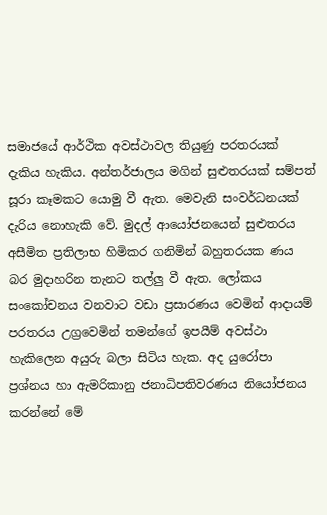සමාජයේ ආර්ථික අවස්‌ථාවල තියුණු පරතරයක්‌ දැකිය හැකිය. අන්තර්ජාලය මගින් සුළුතරයක්‌ සම්පත් සූරා කෑමකට යොමු වී ඇත. මෙවැනි සංවර්ධනයක්‌ දැරිය නොහැකි වේ. මුදල් ආයෝජනයෙන් සුළුතරය අසීමිත ප්‍රතිලාභ හිමිකර ගනිමින් බහුතරයක ණය බර මුදාහරින තැනට තල්ලු වී ඇත. ලෝකය සංකෝචනය වනවාට වඩා ප්‍රසාරණය වෙමින් ආදායම් පරතරය උග්‍රවෙමින් තමන්ගේ ඉපයීම් අවස්‌ථා හැකිලෙන අයුරු බලා සිටිය හැක. අද යුරෝපා ප්‍රශ්නය හා ඇමරිකානු ජනාධිපතිවරණය නියෝජනය කරන්නේ මේ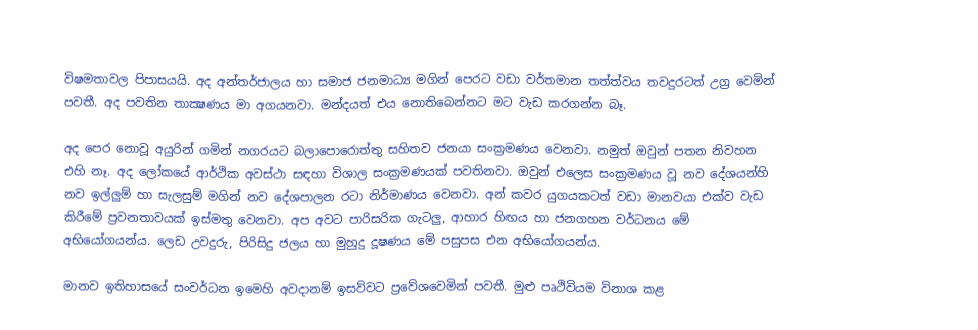විෂමතාවල පිපාසයයි. අද අන්තර්ජාලය හා සමාජ ජනමාධ්‍ය මගින් පෙරට වඩා වර්තමාන තත්ත්වය තවදුරටත් උග්‍ර වෙමින් පවතී. අද පවතින තාක්‍ෂණය මා අගයනවා. මන්දයත් එය නොතිබෙන්නට මට වැඩ කරගන්න බෑ.

අද පෙර නොවූ අයුරින් ගමින් නගරයට බලාපොරොත්තු සහිතව ජනයා සංක්‍රමණය වෙනවා. නමුත් ඔවුන් පතන නිවහන එහි නෑ. අද ලෝකයේ ආර්ථික අවස්‌ථා සඳහා විශාල සංක්‍රමණයක්‌ පවතිනවා. ඔවුන් එලෙස සංක්‍රමණය වූ නව දේශයන්හි නව ඉල්ලුම් හා සැලසුම් මගින් නව දේශපාලන රටා නිර්මාණය වෙනවා. අන් කවර යුගයකටත් වඩා මානවයා එක්‌ව වැඩ කිරීමේ ප්‍රවනතාවයක්‌ ඉස්‌මතු වෙනවා. අප අවට පාරිසරික ගැටලු, ආහාර හිඟය හා ජනගහන වර්ධනය මේ අභියෝගයන්ය. ලෙඩ උවදුරු, පිරිසිදු ජලය හා මුහුදු දූෂණය මේ පසුපස එන අභියෝගයන්ය.

මානව ඉතිහාසයේ සංවර්ධන ඉමෙහි අවදානම් ඉසව්වට ප්‍රවේශවෙමින් පවතී. මුළු පෘථිවියම විනාශ කළ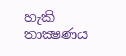හැකි තාක්‍ෂණය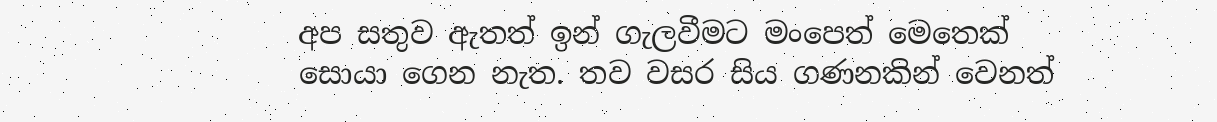අප සතුව ඇතත් ඉන් ගැලවීමට මංපෙත් මෙතෙක්‌ සොයා ගෙන නැත. තව වසර සිය ගණනකින් වෙනත්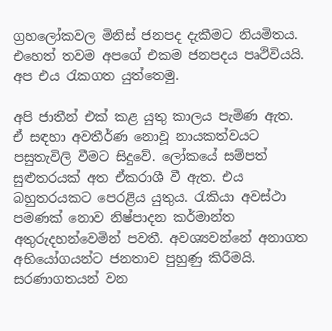ග්‍රහලෝකවල මිනිස්‌ ජනපද දැකීමට නියමිතය. එහෙත් තවම අපගේ එකම ජනපදය පෘථිවියයි. අප එය රැකගත යුත්තෙමු.

අපි ජාතීන් එක්‌ කළ යුතු කාලය පැමිණ ඇත. ඒ සඳහා අවතීර්ණ නොවූ නායකත්වයට පසුතැවිලි වීමට සිදුවේ. ලෝකයේ සම්පත් සුළුතරයක්‌ අත ඒකරාශී වී ඇත. එය බහුතරයකට පෙරළිය යුතුය. රැකියා අවස්‌ථා පමණක්‌ නොව නිෂ්පාදන කර්මාන්ත අතුරුදහන්වෙමින් පවතී. අවශ්‍යවන්නේ අනාගත අභියෝගයන්ට ජනතාව පුහුණු කිරීමයි. සරණාගතයන් වන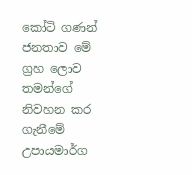කෝටි ගණන් ජනතාව මේ ග්‍රහ ලොව තමන්ගේ නිවහන කර ගැනීමේ උපායමාර්ග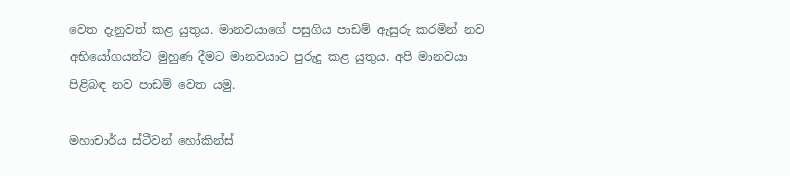වෙත දැනුවත් කළ යුතුය. මානවයාගේ පසුගිය පාඩම් ඇසුරු කරමින් නව අභියෝගයන්ට මුහුණ දීමට මානවයාට පුරුදු කළ යුතුය. අපි මානවයා පිළිබඳ නව පාඩම් වෙත යමු.

මහාචාර්ය ස්‌ටීවන් හෝකින්ස්‌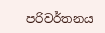පරිවර්තනය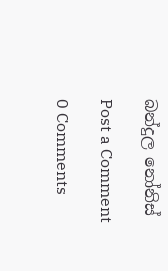බන්දුල නෝනිස්‌

Post a Comment

0 Comments